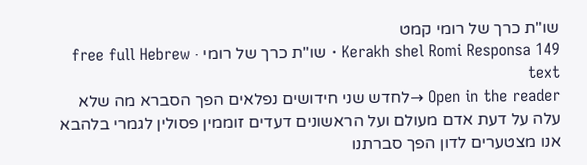שו"ת כרך של רומי קמט
Kerakh shel Romi Responsa 149 · שו"ת כרך של רומי · free full Hebrew text
Open in the reader →לחדש שני חידושים נפלאים הפך הסברא מה שלא עלה על דעת אדם מעולם ועל הראשונים דעדים זוממין פסולין לגמרי בלהבא אנו מצטערים לדון הפך סברתנו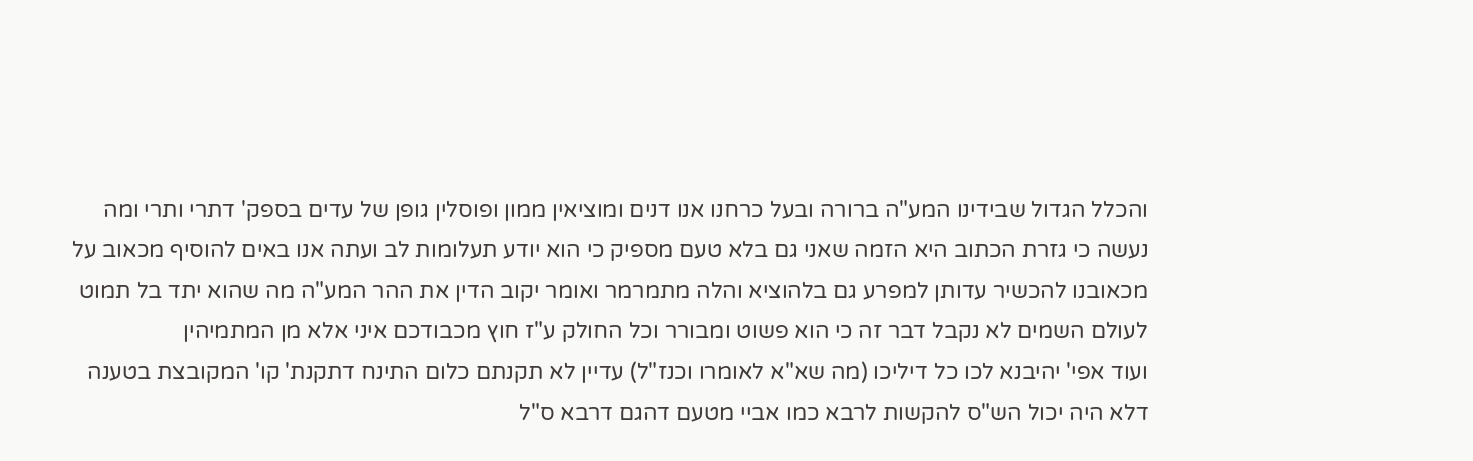והכלל הגדול שבידינו המע"ה ברורה ובעל כרחנו אנו דנים ומוציאין ממון ופוסלין גופן של עדים בספק' דתרי ותרי ומה נעשה כי גזרת הכתוב היא הזמה שאני גם בלא טעם מספיק כי הוא יודע תעלומות לב ועתה אנו באים להוסיף מכאוב על מכאובנו להכשיר עדותן למפרע גם בלהוציא והלה מתמרמר ואומר יקוב הדין את ההר המע"ה מה שהוא יתד בל תמוט לעולם השמים לא נקבל דבר זה כי הוא פשוט ומבורר וכל החולק ע"ז חוץ מכבודכם איני אלא מן המתמיהין
ועוד אפי' יהיבנא לכו כל דיליכו (מה שא"א לאומרו וכנז"ל) עדיין לא תקנתם כלום התינח דתקנת' קו' המקובצת בטענה דלא היה יכול הש"ס להקשות לרבא כמו אביי מטעם דהגם דרבא ס"ל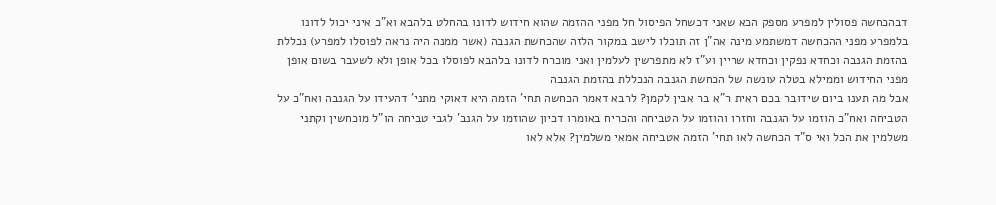דבהכחשה פסולין למפרע מספק הכא שאני דכשחל הפיסול חל מפני ההזמה שהוא חידוש לדונו בהחלט בלהבא וא"כ איני יכול לדונו בלמפרע מפני ההכחשה דמשתמע מינה אה"ן זה תוכלו לישב במקור הלזה שהכחשת הגנבה (אשר ממנה היה נראה לפוסלו למפרע) נכללת בהזמת הגנבה וכחדא נפקין וכחדא שריין וע"ז לא מתפרשין לעלמין ואני מוכרח לדונו בלהבא לפוסלו בכל אופן ולא לשעבר בשום אופן מפני החידוש וממילא בטלה עונשה של הכחשת הגנבה הנכללת בהזמת הגנבה
אבל מה תענו ביום שידובר בכם ראית ר"א בר אבין לקמן? לרבא דאמר הכחשה תחי' הזמה היא דאוקי מתני' דהעידו על הגנבה ואח"כ על הטביחה ואח"כ הוזמו על הגנבה וחזרו והוזמו על הטביחה והכריח באומרו דכיון שהוזמו על הגנב' לגבי טביחה הו"ל מוכחשין וקתני משלמין את הכל ואי ס"ד הכחשה לאו תחי' הזמה אטביחה אמאי משלמין? אלא לאו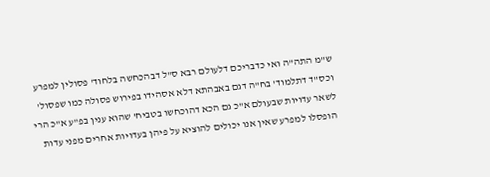ש"מ התה"ה ואי כדבריכם דלעולם רבא ס"ל דבהכחשה בלחוד' פסולין למפרע וכס"ד דתלמוד' בח"ה דגם באבהתא דלא אסהידו בפירוש פסולה כמו שפסול' לשאר עדויות שבעולם א"כ גם הכא דהוכחשו בטביח' שהוא ענין בפ"ע א"כ הרי הופסלו למפרע שאין אנו יכולים להוציא על פיהן בעדויות אחרים מפני עדות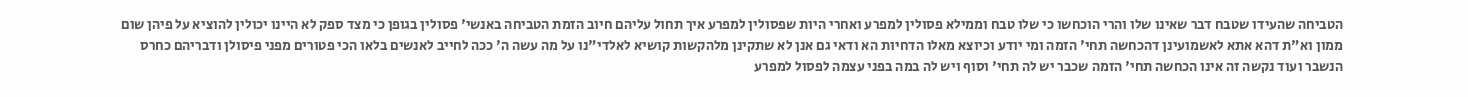הטביחה שהעידו שטבח דבר שאינו שלו והרי הוכחשו כי שלו טבח וממילא פסולין למפרע ואחרי היות שפסולין למפרע איך תחול עליהם חיוב הזמת הטביחה באנשי' פסולין בגופן כי מצד ספק לא היינו יכולין להוציא על פיהן שום ממון וא"ת דהא אתא לאשמועינן דהכחשה תחי' הזמה ומי יודע וכיוצא מאלו הדחיות הא ודאי גם אנן לא שתקינן מלהקשות קושיא לאלדי"נו על מה עשה ה' ככה לחייב לאנשים בלאו הכי פטורים מפני פיסולן ודבריהם כחרס הנשבר ועוד נקשה זה אינו הכחשה תחי' הזמה שכבר יש לה תחי' וסוף ויש לה במה בפני עצמה לפסול למפרע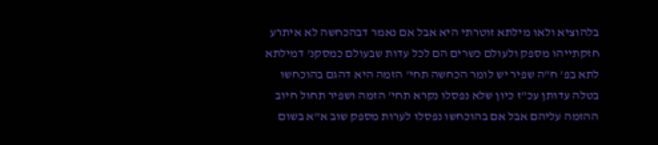בלהוציא ולאו מילתא זוטרתי היא אבל אם נאמר דבהכחשה לא איתרע חזקתייהו מספק ולעולם כשרים הם לכל עדות שבעולם כמסקנ' דמילתא לתא בפ' ח"ה שפיר יש לומר הכחשה תחי' הזמה היא דהגם בהוכחשו בטלה עדותן עכ"ז כיון שלא נפסלו נקרא תחי' הזמה ושפיר תחול חיוב ההזמה עליהם אבל אם בהוכחשו נפסלו לערות מספק שוב א"א בשום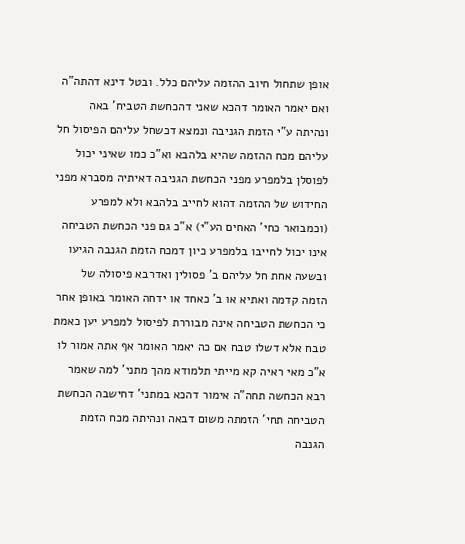אופן שתחול חיוב ההזמה עליהם כלל. ובטל דינא דהתה"ה
ואם יאמר האומר דהכא שאני דהכחשת הטביח' באה ונהיתה ע"י הזמת הגניבה ונמצא דכשחל עליהם הפיסול חל עליהם מכח ההזמה שהיא בלהבא וא"כ כמו שאיני יכול לפוסלן בלמפרע מפני הכחשת הגניבה דאיתיה מסברא מפני החידוש של ההזמה דהוא לחייב בלהבא ולא למפרע (וכמבואר כחי' האחים הע"י) א"כ גם פני הכחשת הטביחה אינו יכול לחייבו בלמפרע כיון דמכח הזמת הגנבה הגיעו ובשעה אחת חל עליהם ב' פסולין ואדרבא פיסולה של הזמה קדמה ואתיא או ב' כאחד או ידחה האומר באופן אחר כי הכחשת הטביחה אינה מבוררת לפיסול למפרע יען כאמת טבח אלא דשלו טבח אם כה יאמר האומר אף אתה אמור לו א"כ מאי ראיה קא מייתי תלמודא מהך מתני' למה שאמר רבא הכחשה תחה"ה אימור דהכא במתני' דחישבה הכחשת הטביחה תחי' הזמתה משום דבאה ונהיתה מכח הזמת הגנבה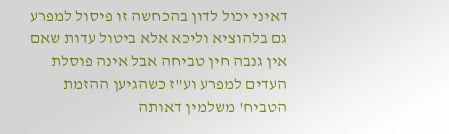דאיני יכול לדון בהכחשה זו פיסול למפרע גם בלהוציא וליכא אלא ביטול עדות שאם אין גנבה חין טביחה אבל אינה פוסלת העדים למפרע וע"ז כשהגיען ההזמת הטביח' משלמין דאותה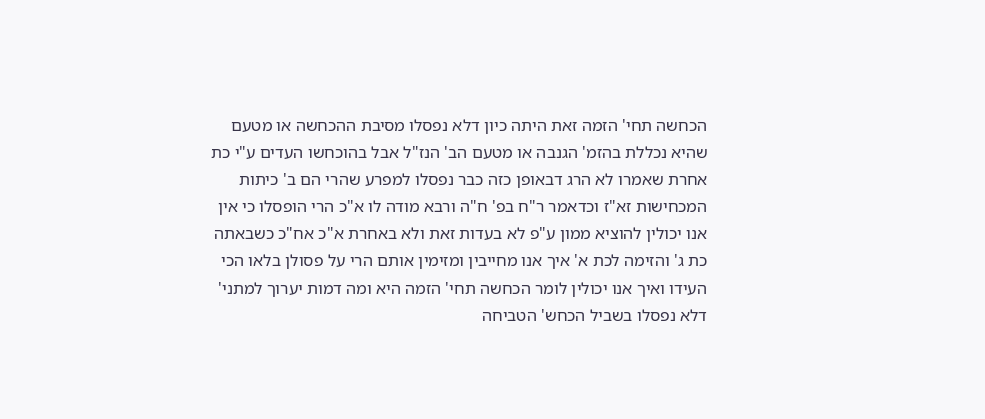הכחשה תחי' הזמה זאת היתה כיון דלא נפסלו מסיבת ההכחשה או מטעם שהיא נכללת בהזמ' הגנבה או מטעם הב' הנז"ל אבל בהוכחשו העדים ע"י כת אחרת שאמרו לא הרג דבאופן כזה כבר נפסלו למפרע שהרי הם ב' כיתות המכחישות זא"ז וכדאמר ר"ח בפ' ח"ה ורבא מודה לו א"כ הרי הופסלו כי אין אנו יכולין להוציא ממון ע"פ לא בעדות זאת ולא באחרת א"כ אח"כ כשבאתה כת ג' והזימה לכת א' איך אנו מחייבין ומזימין אותם הרי על פסולן בלאו הכי העידו ואיך אנו יכולין לומר הכחשה תחי' הזמה היא ומה דמות יערוך למתני' דלא נפסלו בשביל הכחש' הטביחה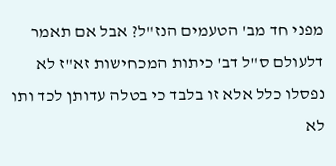מפני חד מב' הטעמים הנז"ל? אבל אם תאמר דלעולם ס"ל דב' כיתות המכחישות זא"ז לא נפסלו כלל אלא זו בלבד כי בטלה עדותן לכד ותו לא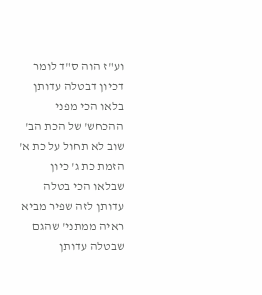וע"ז הוה ס"ד לומר דכיון דבטלה עדותן בלאו הכי מפני ההכחש' של הכת הב' שוב לא תחול על כת א' הזמת כת ג' כיון שבלאו הכי בטלה עדותן לזה שפיר מביא ראיה ממתני' שהגם שבטלה עדותן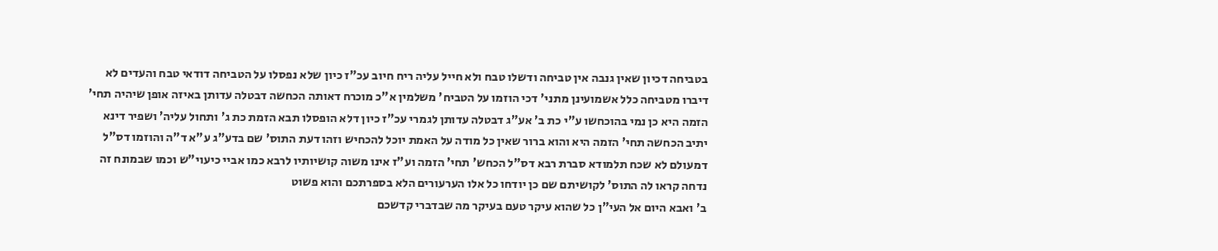בטביחה דכיון שאין גנבה אין טביחה ודשלו טבח ולא חייל עליה ריח חיוב עכ"ז כיון שלא נפסלו על הטביחה דודאי טבח והעדים לא דיברו מטביחה כלל אשמועינן מתני' דכי הוזמו על הטביח' משלמין א"כ מוכרח דאותה הכחשה דבטלה עדותן באיזה אופן שיהיה תחי' הזמה היא כן נמי בהוכחשו ע"י כת ב' אע"ג דבטלה עדותן לגמרי עכ"ז כיון דלא הופסלו תבא הזמת כת ג' ותחול עליה' ושפיר דינא יתיב הכחשה תחי' הזמה היא והוא ברור שאין כל מודה על האמת יוכל להכחיש וזהו דעת התוס' שם בדע"ג ע"א ד"ה והוזמו דס"ל דמעולם לא שכח תלמודא סברת רבא דס"ל הכחש' תחי' הזמה וע"ז אינו משוה קושיותיו לרבא כמו אביי כיעוי"ש וכמו שבמונח זה נדחה קראו לה התוס' לקושיתם שם כן יודחו כל אלו הערעורים הלא בספרתכם והוא פשוט
ב' ואבא היום אל העי"ן כל שהוא עיקר טעם בעיקר מה שבדברי קדשכם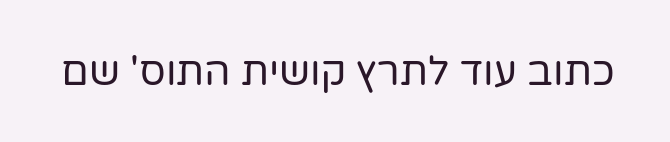כתוב עוד לתרץ קושית התוס' שם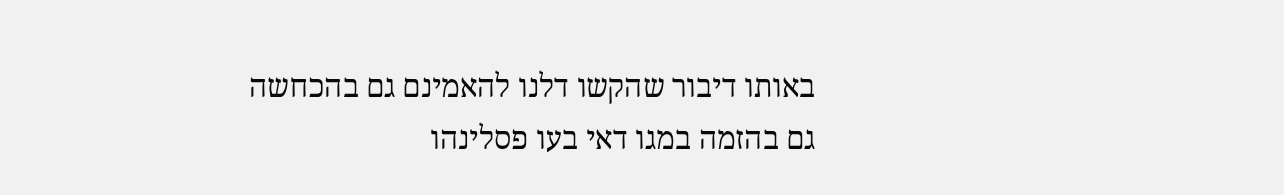באותו דיבור שהקשו דלנו להאמינם גם בהכחשה גם בהזמה במגו דאי בעו פסלינהו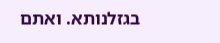בגזלנותא. ואתם